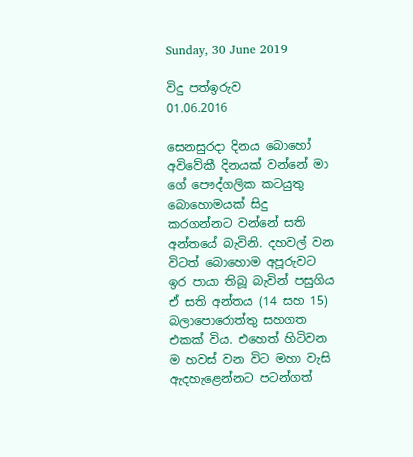Sunday, 30 June 2019

විදු පත්ඉරුව
01.06.2016

සෙනසුරදා දිනය බොහෝ අවිවේකී දිනයක්‌ වන්නේ මා ගේ පෞද්ගලික කටයුතු බොහොමයක්‌ සිදු කරගන්නට වන්නේ සති අන්තයේ බැවිනි. දහවල් වන විටත් බොහොම අපූරුවට ඉර පායා තිබූ බැවින් පසුගිය ඒ සති අන්තය (14 සහ 15) බලාපොරොත්තු සහගත එකක්‌ විය. එහෙත් හිටිවන ම හවස්‌ වන විට මහා වැසි ඇදහැළෙන්නට පටන්ගත්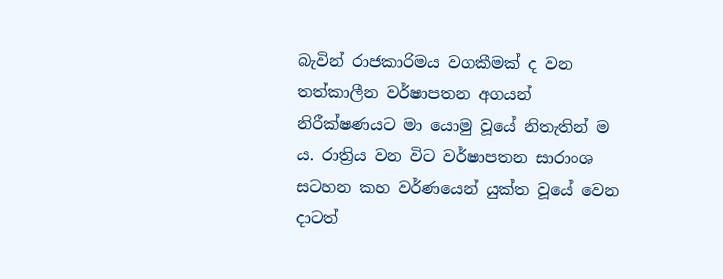බැවින් රාජකාරිමය වගකීමක්‌ ද වන තත්කාලීන වර්ෂාපතන අගයන් නිරීක්‌ෂණයට මා යොමු වූයේ නිතැතින් ම ය. රාත්‍රිය වන විට වර්ෂාපතන සාරාංශ සටහන කහ වර්ණයෙන් යුක්‌ත වූයේ වෙන දාටත්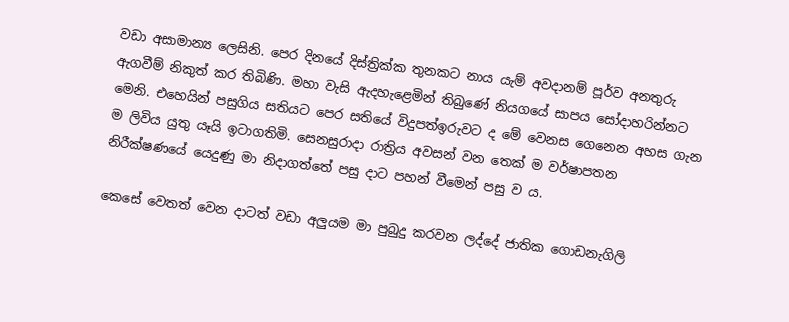වඩා අසාමාන්‍ය ලෙසිනි. පෙර දිනයේ දිස්‌ත්‍රික්‌ක තුනකට නාය යැම් අවදානම් පූර්ව අනතුරු ඇගවීම් නිකුත් කර තිබිණි. මහා වැසි ඇදහැළෙමින් තිබුණේ නියගයේ සාපය සෝදාහරින්නට මෙනි. එහෙයින් පසුගිය සතියට පෙර සතියේ විදුපත්ඉරුවට ද මේ වෙනස ගෙනෙන අහස ගැන ම ලිවිය යුතු යෑයි ඉටාගතිමි. සෙනසුරාදා රාත්‍රිය අවසන් වන තෙක්‌ ම වර්ෂාපතන නිරීක්‌ෂණයේ යෙදුණු මා නිදාගත්තේ පසු දාට පහන් වීමෙන් පසු ව ය.

කෙසේ වෙතත් වෙන දාටත් වඩා අලුයම මා පුබුදු කරවන ලද්දේ ජාතික ගොඩනැගිලි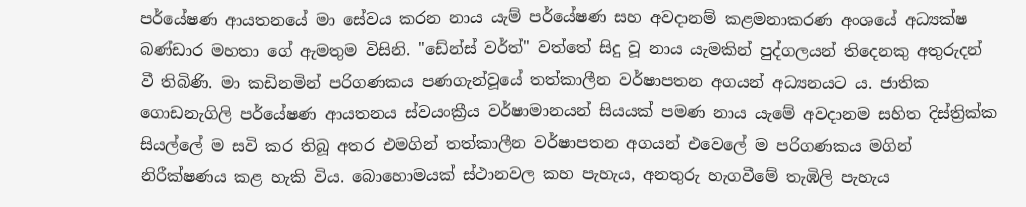පර්යේෂණ ආයතනයේ මා සේවය කරන නාය යැම් පර්යේෂණ සහ අවදානම් කළමනාකරණ අංශයේ අධ්‍යක්‌ෂ බණ්‌ඩාර මහතා ගේ ඇමතුම විසිනි. "ඩේන්ස්‌ වර්ත්" වත්තේ සිදු වූ නාය යැමකින් පුද්ගලයන් තිදෙනකු අතුරුදන් වී තිබිණි. මා කඩිනමින් පරිගණකය පණගැන්වූයේ තත්කාලීන වර්ෂාපතන අගයන් අධ්‍යනයට ය. ජාතික ගොඩනැගිලි පර්යේෂණ ආයතනය ස්‌වයංක්‍රීය වර්ෂාමානයන් සියයක්‌ පමණ නාය යැමේ අවදානම සහිත දිස්‌ත්‍රික්‌ක සියල්ලේ ම සවි කර තිබූ අතර එමගින් තත්කාලීන වර්ෂාපතන අගයන් එවෙලේ ම පරිගණකය මගින් නිරීක්‌ෂණය කළ හැකි විය. බොහොමයක්‌ ස්‌ථානවල කහ පැහැය, අනතුරු හැගවීමේ තැඹිලි පැහැය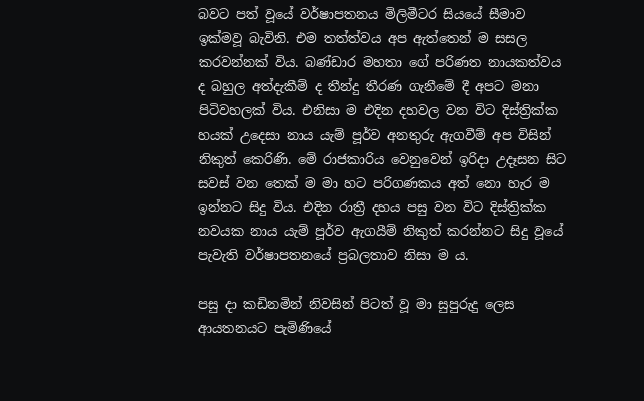බවට පත් වූයේ වර්ෂාපතනය මිලිමීටර සියයේ සීමාව ඉක්‌මවූ බැවිනි. එම තත්ත්වය අප ඇත්තෙන් ම සසල කරවන්නක්‌ විය. බණ්‌ඩාර මහතා ගේ පරිණත නායකත්වය ද බහුල අත්දැකීම් ද තීන්දු තීරණ ගැනීමේ දී අපට මනා පිටිවහලක්‌ විය. එනිසා ම එදින දහවල වන විට දිස්‌ත්‍රික්‌ක හයක්‌ උදෙසා නාය යැම් පූර්ව අනතුරු ඇගවීම් අප විසින් නිකුත් කෙරිණි. මේ රාජකාරිය වෙනුවෙන් ඉරිදා උදෑසන සිට සවස්‌ වන තෙක්‌ ම මා හට පරිගණකය අත් නො හැර ම ඉන්නට සිදු විය. එදින රාත්‍රී දහය පසු වන විට දිස්‌ත්‍රික්‌ක නවයක නාය යැම් පූර්ව ඇගයීම් නිකුත් කරන්නට සිදු වූයේ පැවැති වර්ෂාපතනයේ ප්‍රබලතාව නිසා ම ය.

පසු දා කඩිනමින් නිවසින් පිටත් වූ මා සුපුරුදු ලෙස ආයතනයට පැමිණියේ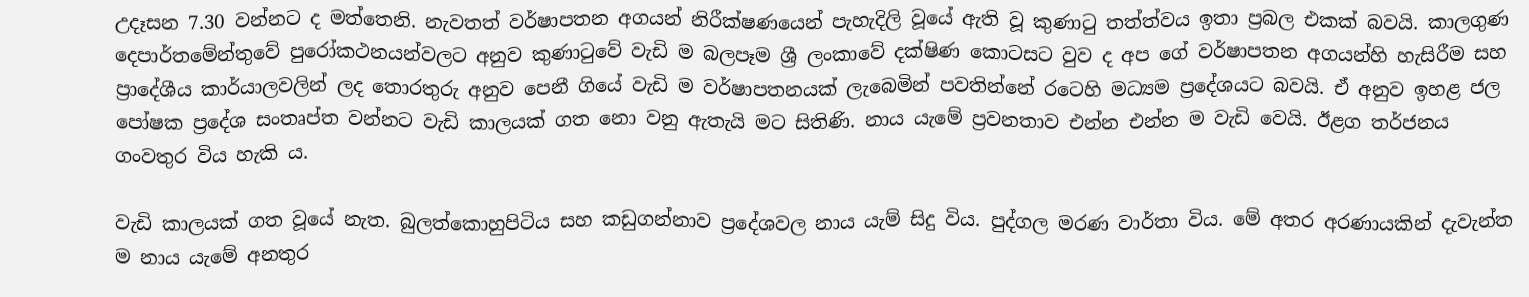උදෑසන 7.30 වන්නට ද මත්තෙනි. නැවතත් වර්ෂාපතන අගයන් නිරීක්‌ෂණයෙන් පැහැදිලි වූයේ ඇති වූ කුණාටු තත්ත්වය ඉතා ප්‍රබල එකක්‌ බවයි. කාලගුණ දෙපාර්තමේන්තුවේ පුරෝකථනයන්වලට අනුව කුණාටුවේ වැඩි ම බලපෑම ශ්‍රී ලංකාවේ දක්‌ෂිණ කොටසට වුව ද අප ගේ වර්ෂාපතන අගයන්හි හැසිරීම සහ ප්‍රාදේශීය කාර්යාලවලින් ලද තොරතුරු අනුව පෙනී ගියේ වැඩි ම වර්ෂාපතනයක්‌ ලැබෙමින් පවතින්නේ රටෙහි මධ්‍යම ප්‍රදේශයට බවයි. ඒ අනුව ඉහළ ජල පෝෂක ප්‍රදේශ සංතෘප්ත වන්නට වැඩි කාලයක්‌ ගත නො වනු ඇතැයි මට සිතිණි. නාය යැමේ ප්‍රවනතාව එන්න එන්න ම වැඩි වෙයි. ඊළග තර්ජනය ගංවතුර විය හැකි ය.

වැඩි කාලයක්‌ ගත වූයේ නැත. බුලත්කොහුපිටිය සහ කඩුගන්නාව ප්‍රදේශවල නාය යැම් සිදු විය. පුද්ගල මරණ වාර්තා විය. මේ අතර අරණායකින් දැවැන්ත ම නාය යැමේ අනතුර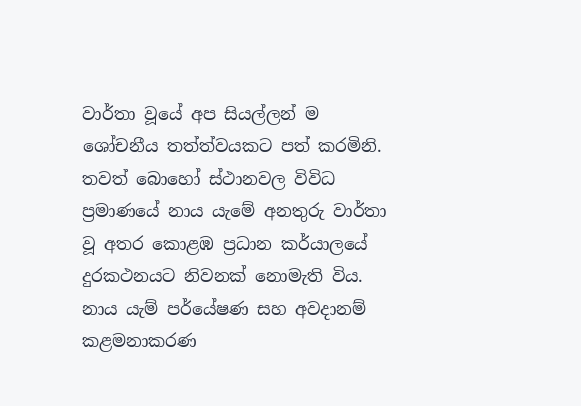වාර්තා වූයේ අප සියල්ලන් ම ශෝචනීය තත්ත්වයකට පත් කරමිනි. තවත් බොහෝ ස්‌ථානවල විවිධ ප්‍රමාණයේ නාය යැමේ අනතුරු වාර්තා වූ අතර කොළඹ ප්‍රධාන කර්යාලයේ දුරකථනයට නිවනක්‌ නොමැති විය. නාය යැම් පර්යේෂණ සහ අවදානම් කළමනාකරණ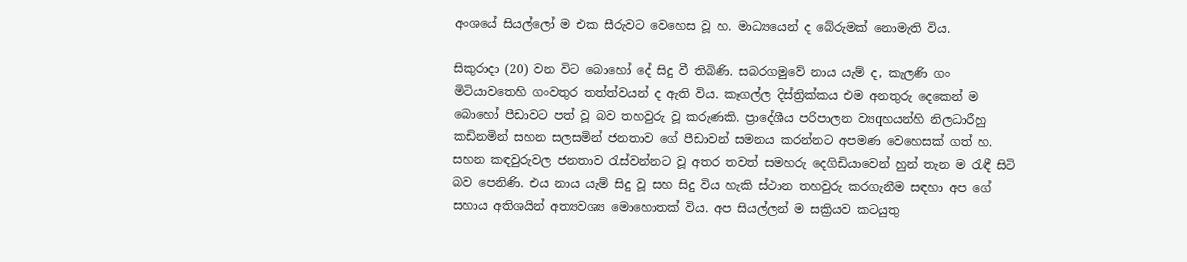අංශයේ සියල්ලෝ ම එක සීරුවට වෙහෙස වූ හ. මාධ්‍යයෙන් ද බේරුමක්‌ නොමැති විය.

සිකුරාදා (20) වන විට බොහෝ දේ සිදු වී තිබිණි. සබරගමුවේ නාය යැම් ද, කැලණි ගං මිටියාවතෙහි ගංවතුර තත්ත්වයන් ද ඇති විය. කෑගල්ල දිස්‌ත්‍රික්‌කය එම අනතුරු දෙකෙන් ම බොහෝ පීඩාවට පත් වූ බව තහවුරු වූ කරුණකි. ප්‍රාදේශීය පරිපාලන ව්‍යqහයන්හි නිලධාරීහු කඩිනමින් සහන සලසමින් ජනතාව ගේ පීඩාවන් සමනය කරන්නට අපමණ වෙහෙසක්‌ ගත් හ. සහන කඳවුරුවල ජනතාව රැස්‌වන්නට වූ අතර තවත් සමහරු දෙගිඩියාවෙන් හුන් තැන ම රැඳී සිටි බව පෙනිණි. එය නාය යැම් සිදු වූ සහ සිදු විය හැකි ස්‌ථාන තහවුරු කරගැනීම සඳහා අප ගේ සහාය අතිශයින් අත්‍යවශ්‍ය මොහොතක්‌ විය. අප සියල්ලන් ම සක්‍රියව කටයුතු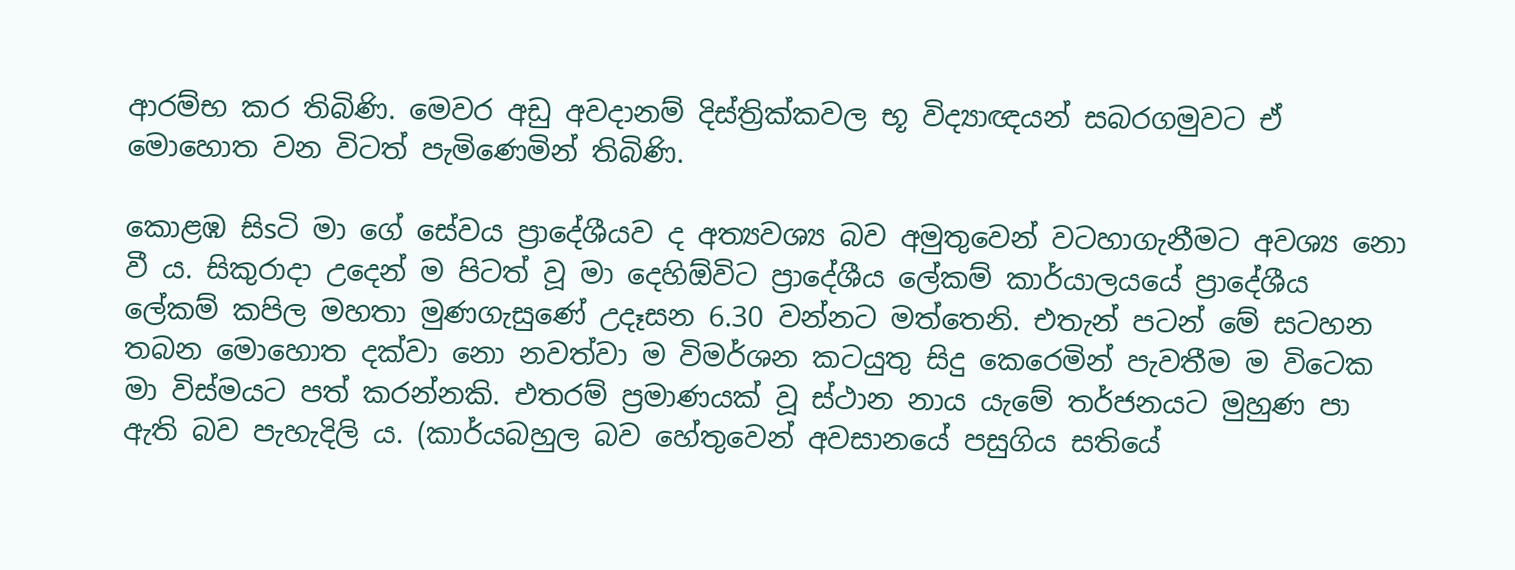ආරම්භ කර තිබිණි. මෙවර අඩු අවදානම් දිස්‌ත්‍රික්‌කවල භූ විද්‍යාඥයන් සබරගමුවට ඒ මොහොත වන විටත් පැමිණෙමින් තිබිණි.

කොළඹ සිsටි මා ගේ සේවය ප්‍රාදේශීයව ද අත්‍යවශ්‍ය බව අමුතුවෙන් වටහාගැනීමට අවශ්‍ය නො වී ය. සිකුරාදා උදෙන් ම පිටත් වූ මා දෙහිඕවිට ප්‍රාදේශීය ලේකම් කාර්යාලයයේ ප්‍රාදේශීය ලේකම් කපිල මහතා මුණගැසුණේ උදෑසන 6.30 වන්නට මත්තෙනි. එතැන් පටන් මේ සටහන තබන මොහොත දක්‌වා නො නවත්වා ම විමර්ශන කටයුතු සිදු කෙරෙමින් පැවතීම ම විටෙක මා විස්‌මයට පත් කරන්නකි. එතරම් ප්‍රමාණයක්‌ වූ ස්‌ථාන නාය යැමේ තර්ජනයට මුහුණ පා ඇති බව පැහැදිලි ය. (කාර්යබහුල බව හේතුවෙන් අවසානයේ පසුගිය සතියේ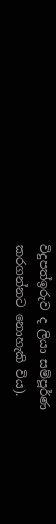විදුපත්ඉරුව ද ලියා සම්පූර්ණ කරගන්නට නොහැකි විය).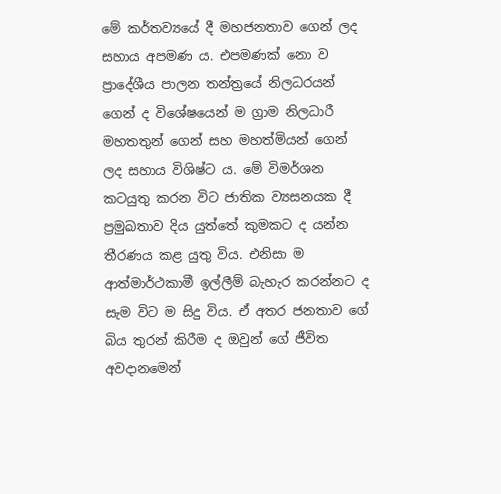මේ කර්තව්‍යයේ දී මහජනතාව ගෙන් ලද සහාය අපමණ ය. එපමණක්‌ නො ව ප්‍රාදේශීය පාලන තන්ත්‍රයේ නිලධරයන් ගෙන් ද විශේෂයෙන් ම ග්‍රාම නිලධාරී මහතතුන් ගෙන් සහ මහත්මියන් ගෙන් ලද සහාය විශිෂ්ට ය. මේ විමර්ශන කටයුතු කරන විට ජාතික ව්‍යසනයක දී ප්‍රමුඛතාව දිය යුත්තේ කුමකට ද යන්න තීරණය කළ යුතු විය. එනිසා ම ආත්මාර්ථකාමී ඉල්ලීම් බැහැර කරන්නට ද සැම විට ම සිදු විය. ඒ අතර ජනතාව ගේ බිය තුරන් කිරීම ද ඔවුන් ගේ ජීවිත අවදානමෙන්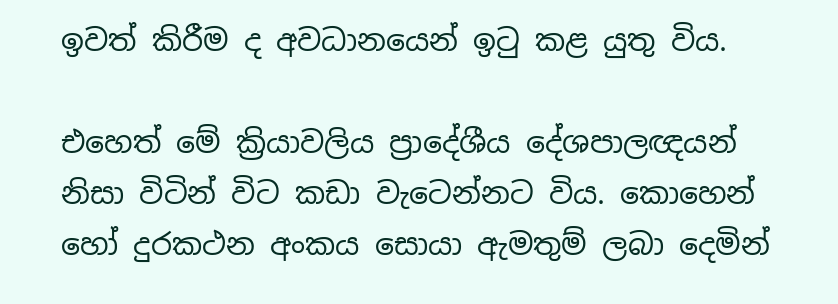ඉවත් කිරීම ද අවධානයෙන් ඉටු කළ යුතු විය.

එහෙත් මේ ක්‍රියාවලිය ප්‍රාදේශීය දේශපාලඥයන් නිසා විටින් විට කඩා වැටෙන්නට විය. කොහෙන් හෝ දුරකථන අංකය සොයා ඇමතුම් ලබා දෙමින්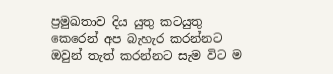ප්‍රමුඛතාව දිය යුතු කටයුතු කෙරෙන් අප බැහැර කරන්නට ඔවුන් තැත් කරන්නට සැම විට ම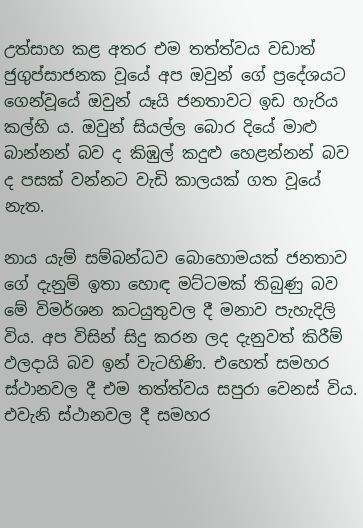උත්සාහ කළ අතර එම තත්ත්වය වඩාත් ජුගුප්සාජනක වූයේ අප ඔවුන් ගේ ප්‍රදේශයට ගෙන්වූයේ ඔවුන් යෑයි ජනතාවට ඉඩ හැරිය කල්හි ය. ඔවුන් සියල්ල බොර දියේ මාළු බාන්නන් බව ද කිඹුල් කදුළු හෙළන්නන් බව ද පසක්‌ වන්නට වැඩි කාලයක්‌ ගත වූයේ නැත.

නාය යැම් සම්බන්ධව බොහොමයක්‌ ජනතාව ගේ දැනුම් ඉතා හොඳ මට්‌ටමක්‌ තිබුණු බව මේ විමර්ශන කටයුතුවල දී මනාව පැහැදිලි විය. අප විසින් සිදු කරන ලද දැනුවත් කිරීම් ඵලදායි බව ඉන් වැටහිණි. එහෙත් සමහර ස්‌ථානවල දී එම තත්ත්වය සපුරා වෙනස්‌ විය. එවැනි ස්‌ථානවල දී සමහර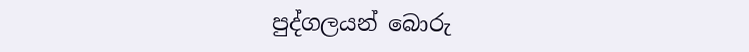පුද්ගලයන් බොරු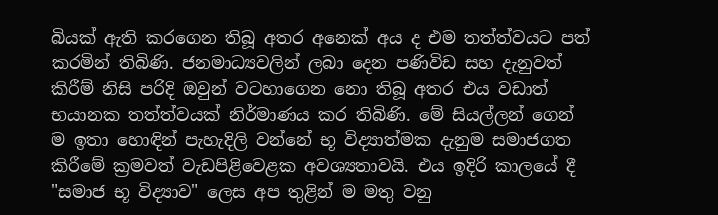බියක්‌ ඇති කරගෙන තිබූ අතර අනෙක්‌ අය ද එම තත්ත්වයට පත් කරමින් තිබිණි. ජනමාධ්‍යවලින් ලබා දෙන පණිවිඩ සහ දැනුවත් කිරීම් නිසි පරිදි ඔවුන් වටහාගෙන නො තිබූ අතර එය වඩාත් භයානක තත්ත්වයක්‌ නිර්මාණය කර තිබිණි. මේ සියල්ලන් ගෙන් ම ඉතා හොඳින් පැහැදිලි වන්නේ භූ විද්‍යාත්මක දැනුම සමාජගත කිරීමේ ක්‍රමවත් වැඩපිළිවෙළක අවශ්‍යතාවයි. එය ඉදිරි කාලයේ දී "සමාජ භූ විද්‍යාව" ලෙස අප තුළින් ම මතු වනු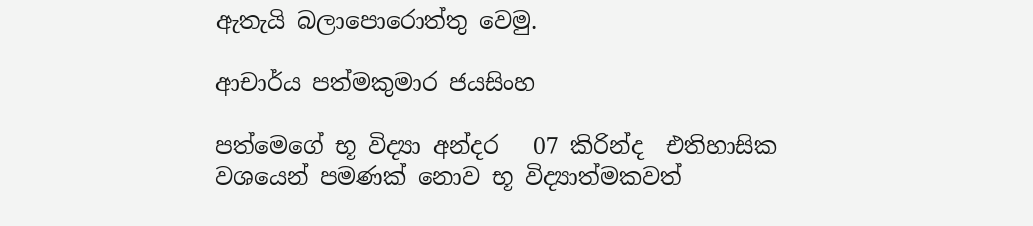ඇතැයි බලාපොරොත්තු වෙමු.

ආචාර්ය පත්මකුමාර ජයසිංහ

පත්මෙගේ භූ විද්‍යා අන්දර   07 කිරින්ද  එතිහාසික වශයෙන් පමණක් නොව භූ විද්‍යාත්මකවත්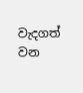වැදගත් වන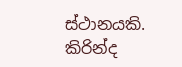ස්ථානයකි. කිරින්ද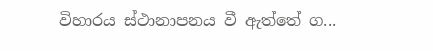විහාරය ස්ථානාපනය වී ඇත්තේ ග...